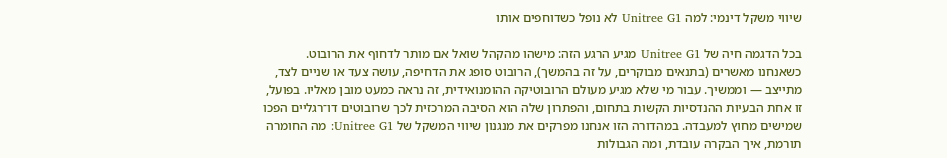שיווי משקל דינמי: למה Unitree G1 לא נופל כשדוחפים אותו

בכל הדגמה חיה של Unitree G1 מגיע הרגע הזה: מישהו מהקהל שואל אם מותר לדחוף את הרובוט. כשאנחנו מאשרים (בתנאים מבוקרים, על זה בהמשך), הרובוט סופג את הדחיפה, עושה צעד או שניים לצד, מתייצב — וממשיך. עבור מי שלא מגיע מעולם הרובוטיקה ההומנואידית, זה נראה כמעט מובן מאליו. בפועל, זו אחת הבעיות ההנדסיות הקשות בתחום, והפתרון שלה הוא הסיבה המרכזית לכך שרובוטים דו־רגליים הפכו שמישים מחוץ למעבדה. במהדורה הזו אנחנו מפרקים את מנגנון שיווי המשקל של Unitree G1: מה החומרה תורמת, איך הבקרה עובדת, ומה הגבולות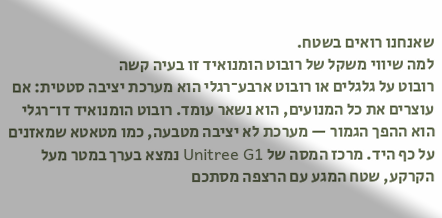שאנחנו רואים בשטח.
למה שיווי משקל של רובוט הומנואיד זו בעיה קשה
רובוט על גלגלים או רובוט ארבע־רגלי הוא מערכת יציבה סטטית: אם עוצרים את כל המנועים, הוא נשאר עומד. רובוט הומנואיד דו־רגלי הוא ההפך הגמור — מערכת לא יציבה מטבעה, כמו מטאטא שמאזנים על כף היד. מרכז המסה של Unitree G1 נמצא בערך במטר מעל הקרקע, שטח המגע עם הרצפה מסתכם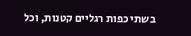בשתי כפות רגליים קטנות, וכל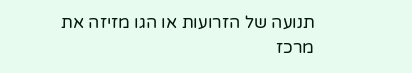תנועה של הזרועות או הגו מזיזה את מרכז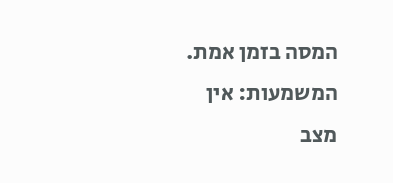המסה בזמן אמת.
המשמעות: אין מצב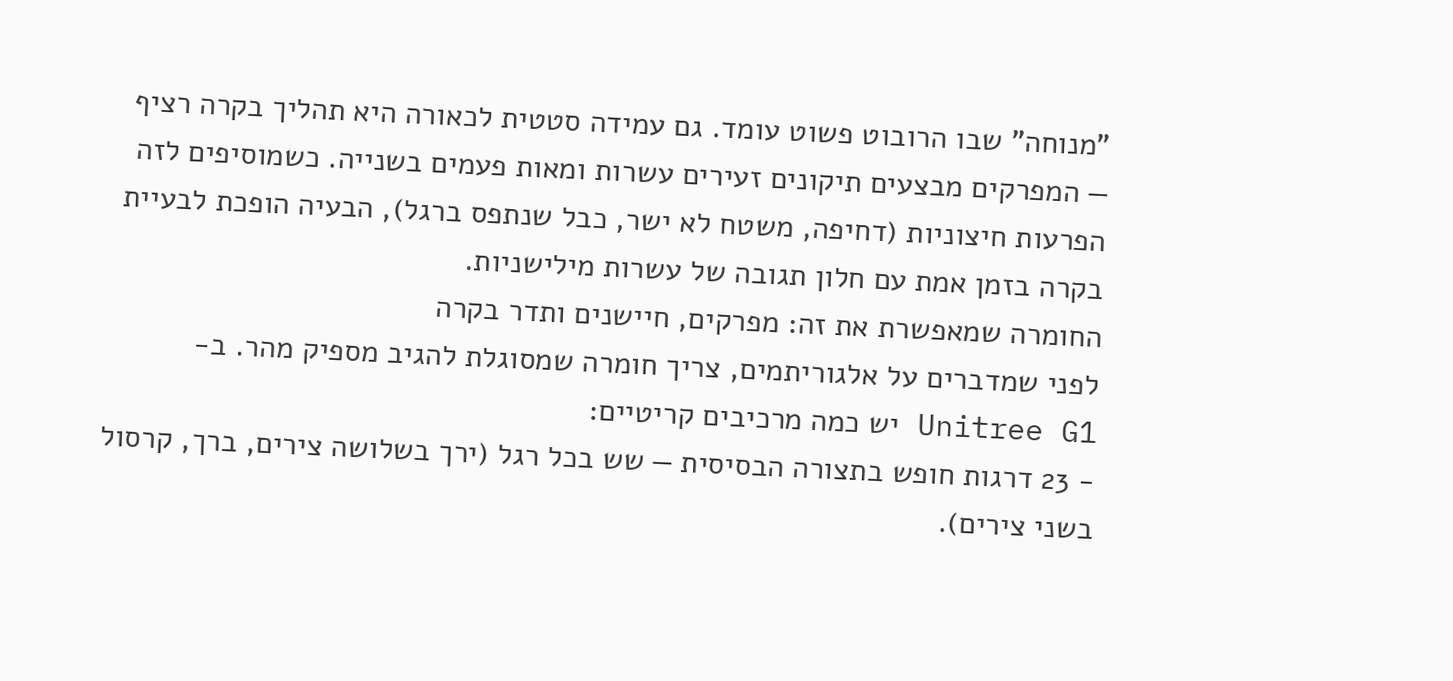"מנוחה" שבו הרובוט פשוט עומד. גם עמידה סטטית לכאורה היא תהליך בקרה רציף — המפרקים מבצעים תיקונים זעירים עשרות ומאות פעמים בשנייה. כשמוסיפים לזה הפרעות חיצוניות (דחיפה, משטח לא ישר, כבל שנתפס ברגל), הבעיה הופכת לבעיית בקרה בזמן אמת עם חלון תגובה של עשרות מילישניות.
החומרה שמאפשרת את זה: מפרקים, חיישנים ותדר בקרה
לפני שמדברים על אלגוריתמים, צריך חומרה שמסוגלת להגיב מספיק מהר. ב-Unitree G1 יש כמה מרכיבים קריטיים:
- 23 דרגות חופש בתצורה הבסיסית — שש בכל רגל (ירך בשלושה צירים, ברך, קרסול בשני צירים).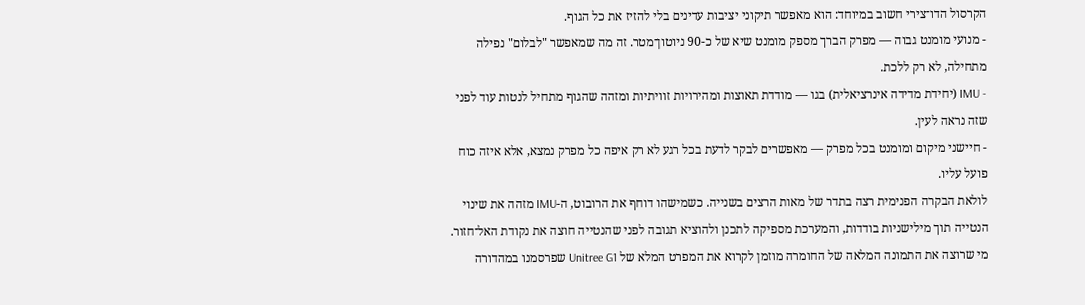הקרסול הדו־צירי חשוב במיוחד: הוא מאפשר תיקוני יציבות עדינים בלי להזיז את כל הגוף.
- מנועי מומנט גבוה — מפרק הברך מספק מומנט שיא של כ-90 ניוטון־מטר. זה מה שמאפשר "לבלום" נפילה מתחילה, לא רק ללכת.
- IMU (יחידת מדידה אינרציאלית) בגו — מודדת תאוצות ומהירויות זוויתיות ומזהה שהגוף מתחיל לנטות עוד לפני שזה נראה לעין.
- חיישני מיקום ומומנט בכל מפרק — מאפשרים לבקר לדעת בכל רגע לא רק איפה כל מפרק נמצא, אלא איזה כוח פועל עליו.
לולאת הבקרה הפנימית רצה בתדר של מאות הרצים בשנייה. כשמישהו דוחף את הרובוט, ה-IMU מזהה את שינוי הנטייה תוך מילישניות בודדות, והמערכת מספיקה לתכנן ולהוציא תגובה לפני שהנטייה חוצה את נקודת האל־חזור. מי שרוצה את התמונה המלאה של החומרה מוזמן לקרוא את המפרט המלא של Unitree G1 שפרסמנו במהדורה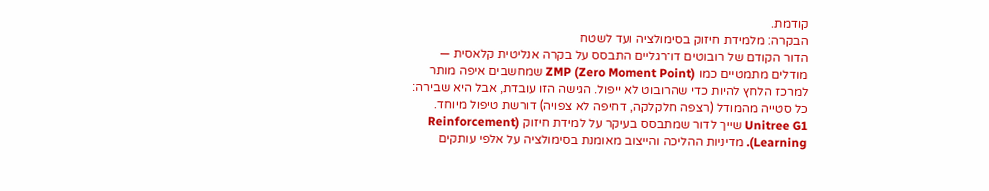קודמת.
הבקרה: מלמידת חיזוק בסימולציה ועד לשטח
הדור הקודם של רובוטים דו־רגליים התבסס על בקרה אנליטית קלאסית — מודלים מתמטיים כמו ZMP (Zero Moment Point) שמחשבים איפה מותר למרכז הלחץ להיות כדי שהרובוט לא ייפול. הגישה הזו עובדת, אבל היא שבירה: כל סטייה מהמודל (רצפה חלקלקה, דחיפה לא צפויה) דורשת טיפול מיוחד.
Unitree G1 שייך לדור שמתבסס בעיקר על למידת חיזוק (Reinforcement Learning). מדיניות ההליכה והייצוב מאומנת בסימולציה על אלפי עותקים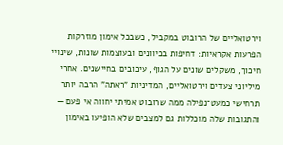וירטואליים של הרובוט במקביל, כשבכל אימון מוזרקות הפרעות אקראיות: דחיפות בכיוונים ובעוצמות שונות, שינויי חיכוך, משקלים שונים על הגוף, עיכובים בחיישנים. אחרי מיליוני צעדים וירטואליים, המדיניות "ראתה" הרבה יותר תרחישי כמעט־נפילה ממה שרובוט אמיתי יחווה אי פעם — והתגובות שלה מוכללות גם למצבים שלא הופיעו באימון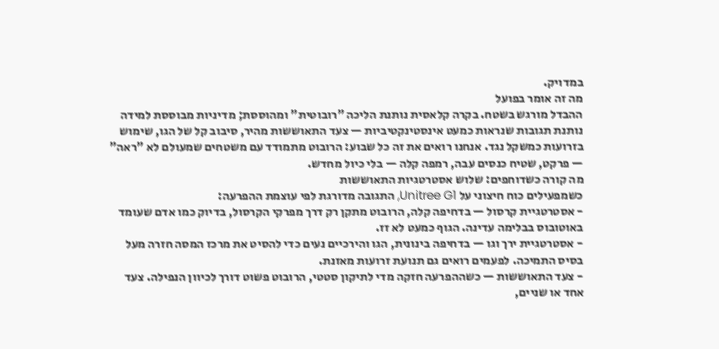במדויק.
מה זה אומר בפועל
ההבדל מורגש בשטח. בקרה קלאסית נותנת הליכה "רובוטית" ומהוססת; מדיניות מבוססת למידה נותנת תגובות שנראות כמעט אינסטינקטיביות — צעד התאוששות מהיר, סיבוב קל של הגו, שימוש בזרועות כמשקל נגד. אנחנו רואים את זה כל שבוע: הרובוט מתמודד עם משטחים שמעולם לא "ראה" — פרקט, שטיח כנסים עבה, רמפה קלה — בלי כיול מחדש.
מה קורה כשדוחפים: שלוש אסטרטגיות התאוששות
כשמפעילים כוח חיצוני על Unitree G1, התגובה מדורגת לפי עוצמת ההפרעה:
- אסטרטגיית קרסול — בדחיפה קלה, הרובוט מתקן רק דרך מפרקי הקרסול, בדיוק כמו אדם שעומד באוטובוס בבלימה עדינה. הגוף כמעט לא זז.
- אסטרטגיית ירך וגו — בדחיפה בינונית, הגו והירכיים נעים כדי להסיט את מרכז המסה חזרה מעל בסיס התמיכה. לפעמים רואים גם תנועת זרועות מאזנת.
- צעד התאוששות — כשההפרעה חזקה מדי לתיקון סטטי, הרובוט פשוט דורך לכיוון הנפילה. צעד אחד או שניים,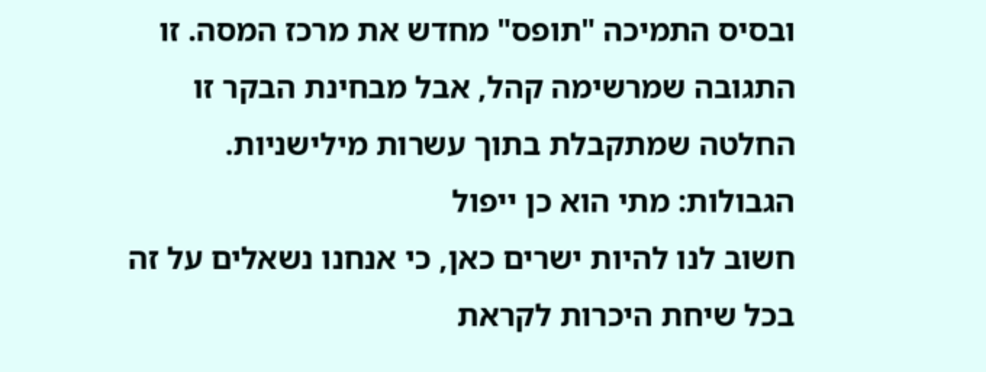ובסיס התמיכה "תופס" מחדש את מרכז המסה. זו התגובה שמרשימה קהל, אבל מבחינת הבקר זו החלטה שמתקבלת בתוך עשרות מילישניות.
הגבולות: מתי הוא כן ייפול
חשוב לנו להיות ישרים כאן, כי אנחנו נשאלים על זה בכל שיחת היכרות לקראת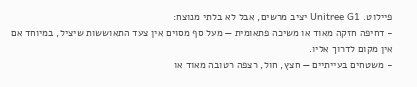פיילוט. Unitree G1 יציב מרשים, אבל לא בלתי מנוצח:
- דחיפה חזקה מאוד או משיכה פתאומית — מעל סף מסוים אין צעד התאוששות שיציל, במיוחד אם אין מקום לדרוך אליו.
- משטחים בעייתיים — חצץ, חול, רצפה רטובה מאוד או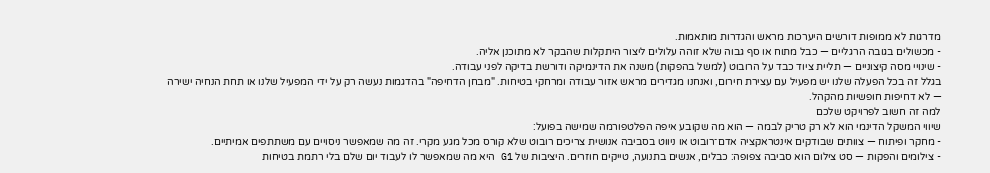מדרגות לא ממופות דורשים היערכות מראש והגדרות מותאמות.
- מכשולים בגובה הרגליים — כבל מתוח או סף גבוה שלא זוהה עלולים ליצור היתקלות שהבקר לא מתוכנן אליה.
- שינויי מסה קיצוניים — תליית ציוד כבד על הרובוט (למשל בהפקות) משנה את הדינמיקה ודורשת בדיקה לפני עבודה.
בגלל זה בכל הפעלה שלנו יש מפעיל עם עצירת חירום, ואנחנו מגדירים מראש אזור עבודה ומרחקי בטיחות. "מבחן הדחיפה" בהדגמות נעשה רק על ידי המפעיל שלנו או תחת הנחיה ישירה — לא דחיפות חופשיות מהקהל.
למה זה חשוב לפרויקט שלכם
שיווי המשקל הדינמי הוא לא רק טריק לבמה — הוא מה שקובע איפה הפלטפורמה שמישה בפועל:
- מחקר ופיתוח — צוותים שבודקים אינטראקציה אדם־רובוט או ניווט בסביבה אנושית צריכים רובוט שלא קורס מכל מגע מקרי. זה מה שמאפשר ניסויים עם משתתפים אמיתיים.
- צילומים והפקות — סט צילום הוא סביבה צפופה: כבלים, אנשים בתנועה, טייקים חוזרים. היציבות של G1 היא מה שמאפשר לו לעבוד יום שלם בלי רתמת בטיחות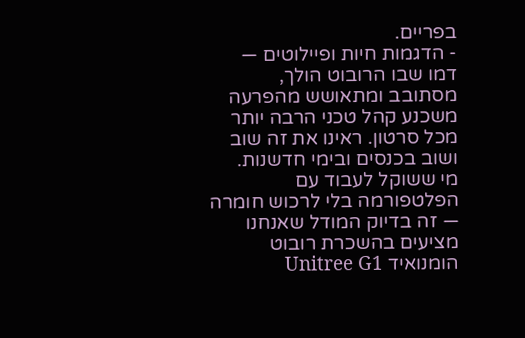בפריים.
- הדגמות חיות ופיילוטים — דמו שבו הרובוט הולך, מסתובב ומתאושש מהפרעה משכנע קהל טכני הרבה יותר מכל סרטון. ראינו את זה שוב ושוב בכנסים ובימי חדשנות.
מי ששוקל לעבוד עם הפלטפורמה בלי לרכוש חומרה — זה בדיוק המודל שאנחנו מציעים בהשכרת רובוט הומנואיד Unitree G1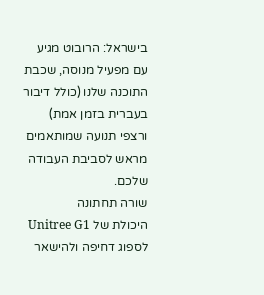בישראל: הרובוט מגיע עם מפעיל מנוסה, שכבת התוכנה שלנו (כולל דיבור בעברית בזמן אמת) ורצפי תנועה שמותאמים מראש לסביבת העבודה שלכם.
שורה תחתונה
היכולת של Unitree G1 לספוג דחיפה ולהישאר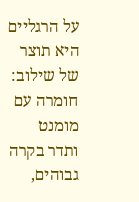על הרגליים היא תוצר של שילוב: חומרה עם מומנט ותדר בקרה גבוהים,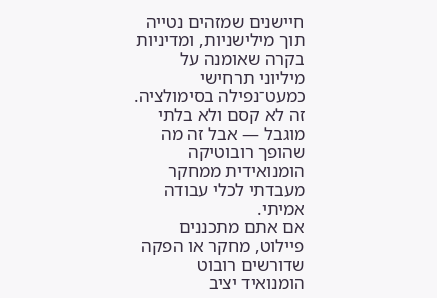חיישנים שמזהים נטייה תוך מילישניות, ומדיניות בקרה שאומנה על מיליוני תרחישי כמעט־נפילה בסימולציה. זה לא קסם ולא בלתי מוגבל — אבל זה מה שהופך רובוטיקה הומנואידית ממחקר מעבדתי לכלי עבודה אמיתי.
אם אתם מתכננים פיילוט, מחקר או הפקה שדורשים רובוט הומנואיד יציב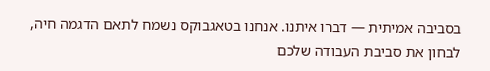בסביבה אמיתית — דברו איתנו. אנחנו בטאגבוקס נשמח לתאם הדגמה חיה, לבחון את סביבת העבודה שלכם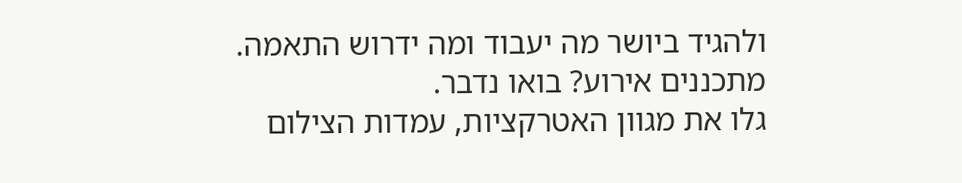ולהגיד ביושר מה יעבוד ומה ידרוש התאמה.
מתכננים אירוע? בואו נדבר.
גלו את מגוון האטרקציות, עמדות הצילום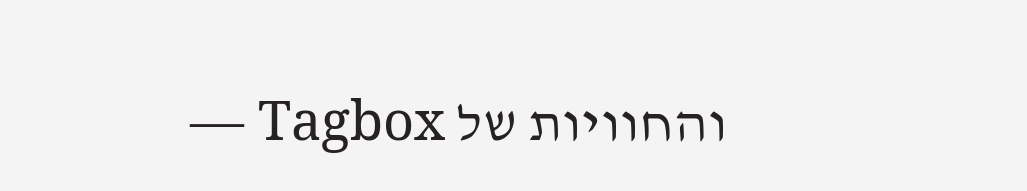והחוויות של Tagbox —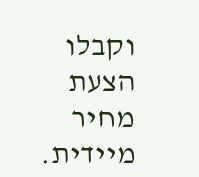וקבלו הצעת מחיר מיידית.